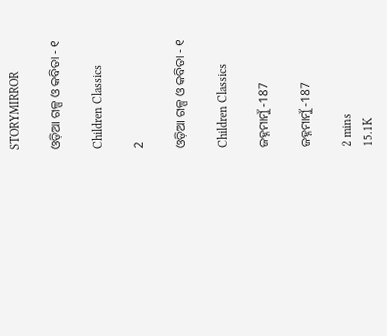STORYMIRROR

ଓଡ଼ିଆ ଗଳ୍ପ ଓ କବିତା - ୧

Children Classics

2

ଓଡ଼ିଆ ଗଳ୍ପ ଓ କବିତା - ୧

Children Classics

ଜହ୍ନମାମୁଁ -187

ଜହ୍ନମାମୁଁ -187

2 mins
15.1K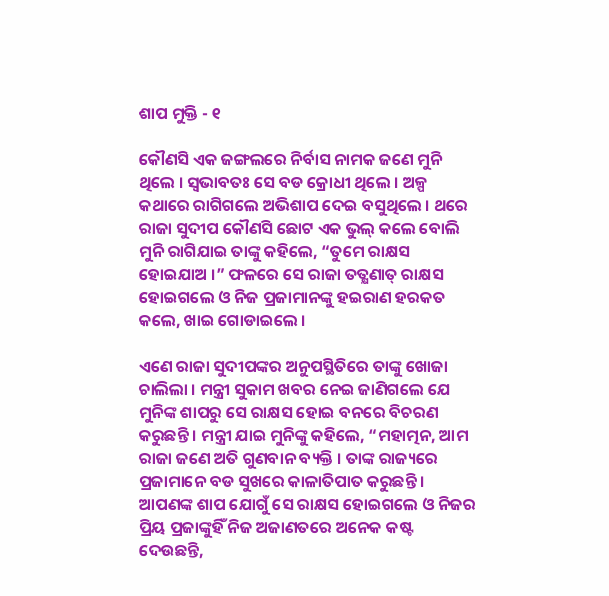ଶାପ ମୁକ୍ତି - ୧

କୌଣସି ଏକ ଜଙ୍ଗଲରେ ନିର୍ବାସ ନାମକ ଜଣେ ମୁନି ଥିଲେ । ସ୍ୱଭାବତଃ ସେ ବଡ କ୍ରୋଧୀ ଥିଲେ । ଅଳ୍ପ କଥାରେ ରାଗିଗଲେ ଅଭିଶାପ ଦେଇ ବସୁଥିଲେ । ଥରେ ରାଜା ସୁଦୀପ କୌଣସି ଛୋଟ ଏକ ଭୁଲ୍ କଲେ ବୋଲି ମୁନି ରାଗିଯାଇ ତାଙ୍କୁ କହିଲେ, “ତୁମେ ରାକ୍ଷସ ହୋଇଯାଅ ।” ଫଳରେ ସେ ରାଜା ତତ୍କ୍ଷଣାତ୍ ରାକ୍ଷସ ହୋଇଗଲେ ଓ ନିଜ ପ୍ରଜାମାନଙ୍କୁ ହଇରାଣ ହରକତ କଲେ, ଖାଇ ଗୋଡାଇଲେ ।

ଏଣେ ରାଜା ସୁଦୀପଙ୍କର ଅନୁପସ୍ଥିତିରେ ତାଙ୍କୁ ଖୋଜା ଚାଲିଲା । ମନ୍ତ୍ରୀ ସୁକାମ ଖବର ନେଇ ଜାଣିଗଲେ ଯେ ମୁନିଙ୍କ ଶାପରୁ ସେ ରାକ୍ଷସ ହୋଇ ବନରେ ବିଚରଣ କରୁଛନ୍ତି । ମନ୍ତ୍ରୀ ଯାଇ ମୁନିଙ୍କୁ କହିଲେ, “ମହାତ୍ମନ, ଆମ ରାଜା ଜଣେ ଅତି ଗୁଣବାନ ବ୍ୟକ୍ତି । ତାଙ୍କ ରାଜ୍ୟରେ ପ୍ରଜାମାନେ ବଡ ସୁଖରେ କାଳାତିପାତ କରୁଛନ୍ତି । ଆପଣଙ୍କ ଶାପ ଯୋଗୁଁ ସେ ରାକ୍ଷସ ହୋଇଗଲେ ଓ ନିଜର ପ୍ରିୟ ପ୍ରଜାଙ୍କୁହିଁ ନିଜ ଅଜାଣତରେ ଅନେକ କଷ୍ଟ ଦେଉଛନ୍ତି,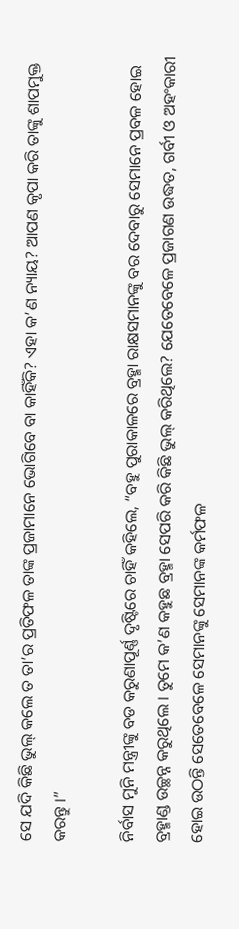ସେ ଯଦି କିଛି ଭୁଲ୍ କଲେ ତ ତା’ର ପ୍ରତିଫଳ ତାଙ୍କ ପ୍ରଜାମାନେ ଭୋଗିବେ ବା କାହିଁକି? ଏହା କ’ଣ ନ୍ୟାୟ? ଆପଣ କୃପା କରି ତାଙ୍କୁ ଶାପମୁକ୍ତ କରନ୍ତୁ ।”

ନିର୍ବାସ ମୁନି ମନ୍ତ୍ରୀଙ୍କୁ ବଡ କରୁଣାପୂର୍ଣ୍ଣ ଦୃଷ୍ଟିରେ ଚାହିଁ କହିଲେ, “ବହୁ ପୁରାକାଳରେ ବ୍ରହ୍ମା ରାକ୍ଷସମାନଙ୍କୁ ବର ଦେବାରୁ ସେମାନେ ପ୍ରବଳ ହୋଇ ବ୍ରହ୍ମାଣ୍ଡ ଉଚ୍ଛନ୍ନ କରୁଥିଲେ । ତୁମେ କ’ଣ କହୁଛ ବ୍ରହ୍ମା ସେପରି କରି କିଛି ଭୁଲ୍ କରିଥିଲେ? ଯେତେବେଳେ ପ୍ରଜାଗଣ ଉଦ୍ଧତ, ଗର୍ବୀ ଓ ଅହଂକାରୀ ହୋଇ ଉଠନ୍ତି ସେତେବେଳେ ସେମାନଙ୍କୁ ସେମାନଙ୍କ କର୍ମଫଳ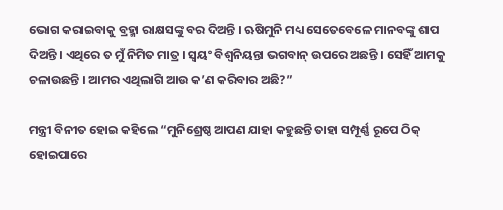ଭୋଗ କରାଇବାକୁ ବ୍ରହ୍ମା ରାକ୍ଷସଙ୍କୁ ବର ଦିଅନ୍ତି । ଋଷିମୁନି ମଧ୍ୟ ସେତେବେଳେ ମାନବଙ୍କୁ ଶାପ ଦିଅନ୍ତି । ଏଥିରେ ତ ମୁଁ ନିମିତ ମାତ୍ର । ସ୍ୱୟଂ ବିଶ୍ୱନିୟନ୍ତା ଭଗବାନ୍ ଉପରେ ଅଛନ୍ତି । ସେହିଁ ଆମକୁ ଚଳାଉଛନ୍ତି । ଆମର ଏଥିଲାଗି ଆଉ କ’ଣ କରିବାର ଅଛି?”

ମନ୍ତ୍ରୀ ବିନୀତ ହୋଇ କହିଲେ “ମୁନିଶ୍ରେଷ୍ଠ ଆପଣ ଯାହା କହୁଛନ୍ତି ତାହା ସମ୍ପୂର୍ଣ୍ଣ ରୂପେ ଠିକ୍ ହୋଇପାରେ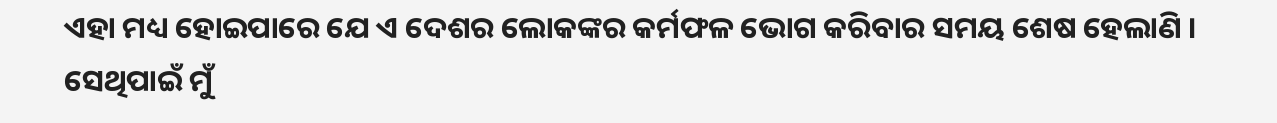ଏହା ମଧ୍ୟ ହୋଇପାରେ ଯେ ଏ ଦେଶର ଲୋକଙ୍କର କର୍ମଫଳ ଭୋଗ କରିବାର ସମୟ ଶେଷ ହେଲାଣି । ସେଥିପାଇଁ ମୁଁ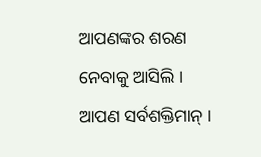ଆପଣଙ୍କର ଶରଣ ନେବାକୁ ଆସିଲି । ଆପଣ ସର୍ବଶକ୍ତିମାନ୍ ।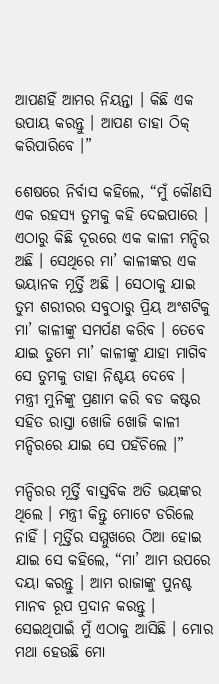ଆପଣହିଁ ଆମର ନିୟନ୍ତା । କିଛି ଏକ ଉପାୟ କରନ୍ତୁ । ଆପଣ ତାହା ଠିକ୍ କରିପାରିବେ ।”

ଶେଷରେ ନିର୍ବାସ କହିଲେ, “ମୁଁ କୌଣସି ଏକ ରହସ୍ୟ ତୁମକୁ କହି ଦେଇପାରେ । ଏଠାରୁ କିଛି ଦୂରରେ ଏକ କାଳୀ ମନ୍ଦିର ଅଛି । ସେଥିରେ ମା’ କାଳୀଙ୍କର ଏକ ଭୟାନକ ମୂର୍ତ୍ତି ଅଛି । ସେଠାକୁ ଯାଇ ତୁମ ଶରୀରର ସବୁଠାରୁ ପ୍ରିୟ ଅଂଶଟିକୁ ମା’ କାଳୀଙ୍କୁ ସମର୍ପଣ କରିବ । ତେବେ ଯାଇ ତୁମେ ମା’ କାଳୀଙ୍କୁ ଯାହା ମାଗିବ ସେ ତୁମକୁ ତାହା ନିଶ୍ଚୟ ଦେବେ । ମନ୍ତ୍ରୀ ମୁନିଙ୍କୁ ପ୍ରଣାମ କରି ବଡ କଷ୍ଟର ସହିତ ରାସ୍ତା ଖୋଜି ଖୋଜି କାଳୀ ମନ୍ଦିରରେ ଯାଇ ସେ ପହଁଚିଲେ ।”

ମନ୍ଦିରର ମୂର୍ତ୍ତି ବାସ୍ତବିକ ଅତି ଭୟଙ୍କର ଥିଲେ । ମନ୍ତ୍ରୀ କିନ୍ତୁ ମୋଟେ ଡରିଲେ ନାହିଁ । ମୂର୍ତ୍ତିର ସମ୍ମୁଖରେ ଠିଆ ହୋଇ ଯାଇ ସେ କହିଲେ, “ମା’ ଆମ ଉପରେ ଦୟା କରନ୍ତୁ । ଆମ ରାଜାଙ୍କୁ ପୁନଶ୍ଚ ମାନବ ରୂପ ପ୍ରଦାନ କରନ୍ତୁ । ସେଇଥିପାଇଁ ମୁଁ ଏଠାକୁ ଆସିଛି । ମୋର ମଥା ହେଉଛି ମୋ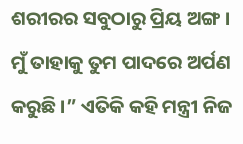ଶରୀରର ସବୁଠାରୁ ପ୍ରିୟ ଅଙ୍ଗ । ମୁଁ ତାହାକୁ ତୁମ ପାଦରେ ଅର୍ପଣ କରୁଛି ।” ଏତିକି କହି ମନ୍ତ୍ରୀ ନିଜ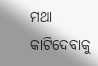ମଥା କାଟିଦେବାକୁ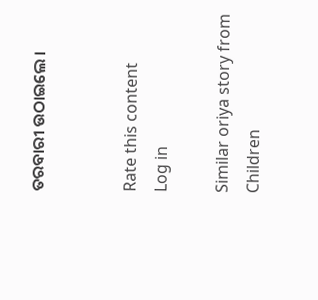ତରବାରୀ ଉଠାଇଲେ ।


Rate this content
Log in

Similar oriya story from Children